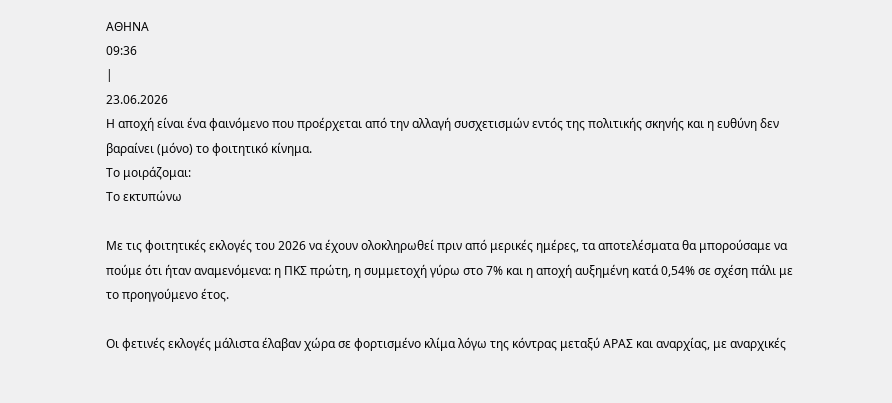ΑΘΗΝΑ
09:36
|
23.06.2026
Η αποχή είναι ένα φαινόμενο που προέρχεται από την αλλαγή συσχετισμών εντός της πολιτικής σκηνής και η ευθύνη δεν βαραίνει (μόνο) το φοιτητικό κίνημα.
Το μοιράζομαι:
Το εκτυπώνω

Με τις φοιτητικές εκλογές του 2026 να έχουν ολοκληρωθεί πριν από μερικές ημέρες, τα αποτελέσματα θα μπορούσαμε να πούμε ότι ήταν αναμενόμενα: η ΠΚΣ πρώτη, η συμμετοχή γύρω στο 7% και η αποχή αυξημένη κατά 0,54% σε σχέση πάλι με το προηγούμενο έτος.

Οι φετινές εκλογές μάλιστα έλαβαν χώρα σε φορτισμένο κλίμα λόγω της κόντρας μεταξύ ΑΡΑΣ και αναρχίας, με αναρχικές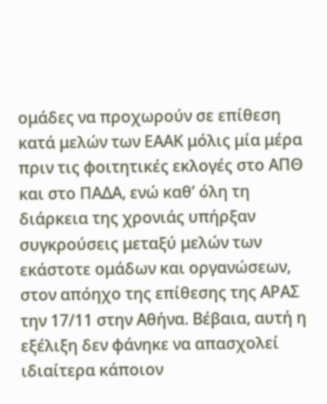ομάδες να προχωρούν σε επίθεση κατά μελών των ΕΑΑΚ μόλις μία μέρα πριν τις φοιτητικές εκλογές στο ΑΠΘ και στο ΠΑΔΑ, ενώ καθ’ όλη τη διάρκεια της χρονιάς υπήρξαν συγκρούσεις μεταξύ μελών των εκάστοτε ομάδων και οργανώσεων, στον απόηχο της επίθεσης της ΑΡΑΣ την 17/11 στην Αθήνα. Βέβαια, αυτή η εξέλιξη δεν φάνηκε να απασχολεί ιδιαίτερα κάποιον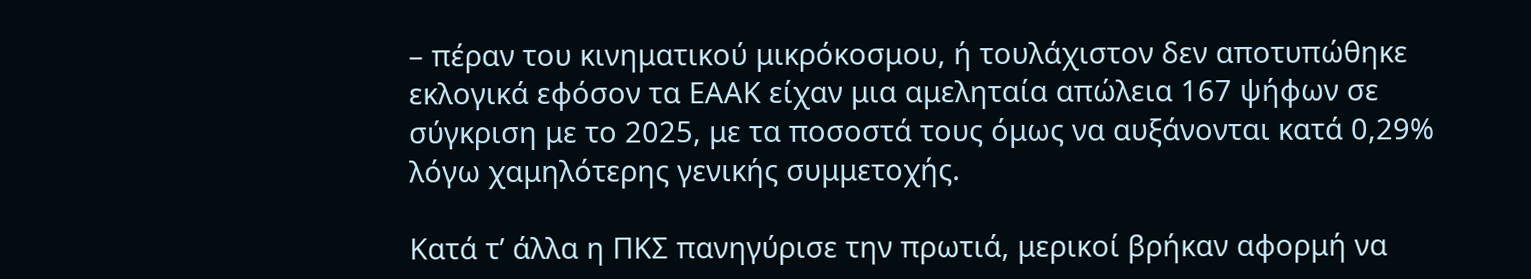– πέραν του κινηματικού μικρόκοσμου, ή τουλάχιστον δεν αποτυπώθηκε εκλογικά εφόσον τα ΕΑΑΚ είχαν μια αμεληταία απώλεια 167 ψήφων σε σύγκριση με το 2025, με τα ποσοστά τους όμως να αυξάνονται κατά 0,29% λόγω χαμηλότερης γενικής συμμετοχής.

Κατά τ’ άλλα η ΠΚΣ πανηγύρισε την πρωτιά, μερικοί βρήκαν αφορμή να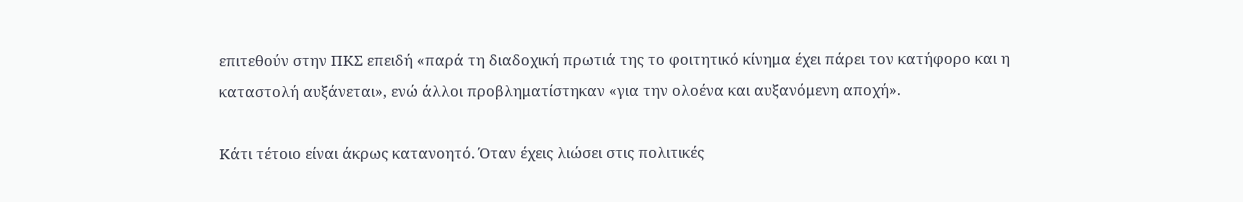επιτεθούν στην ΠΚΣ επειδή «παρά τη διαδοχική πρωτιά της το φοιτητικό κίνημα έχει πάρει τον κατήφορο και η καταστολή αυξάνεται», ενώ άλλοι προβληματίστηκαν «για την ολοένα και αυξανόμενη αποχή».

Κάτι τέτοιο είναι άκρως κατανοητό. Όταν έχεις λιώσει στις πολιτικές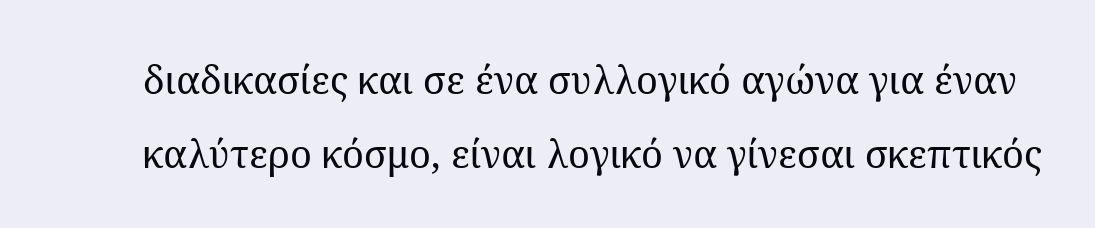διαδικασίες και σε ένα συλλογικό αγώνα για έναν καλύτερο κόσμο, είναι λογικό να γίνεσαι σκεπτικός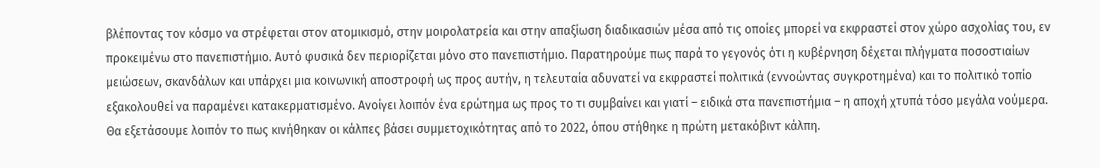βλέποντας τον κόσμο να στρέφεται στον ατομικισμό, στην μοιρολατρεία και στην απαξίωση διαδικασιών μέσα από τις οποίες μπορεί να εκφραστεί στον χώρο ασχολίας του, εν προκειμένω στο πανεπιστήμιο. Αυτό φυσικά δεν περιορίζεται μόνο στο πανεπιστήμιο. Παρατηρούμε πως παρά το γεγονός ότι η κυβέρνηση δέχεται πλήγματα ποσοστιαίων μειώσεων, σκανδάλων και υπάρχει μια κοινωνική αποστροφή ως προς αυτήν, η τελευταία αδυνατεί να εκφραστεί πολιτικά (εννοώντας συγκροτημένα) και το πολιτικό τοπίο εξακολουθεί να παραμένει κατακερματισμένο. Ανοίγει λοιπόν ένα ερώτημα ως προς το τι συμβαίνει και γιατί – ειδικά στα πανεπιστήμια – η αποχή χτυπά τόσο μεγάλα νούμερα. Θα εξετάσουμε λοιπόν το πως κινήθηκαν οι κάλπες βάσει συμμετοχικότητας από το 2022, όπου στήθηκε η πρώτη μετακόβιντ κάλπη.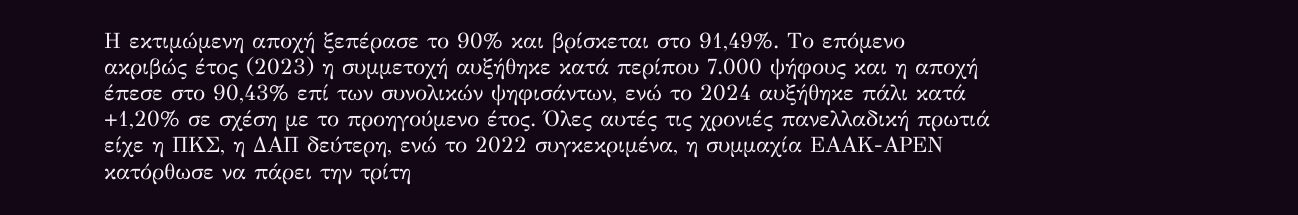Η εκτιμώμενη αποχή ξεπέρασε το 90% και βρίσκεται στο 91,49%. Το επόμενο ακριβώς έτος (2023) η συμμετοχή αυξήθηκε κατά περίπου 7.000 ψήφους και η αποχή έπεσε στο 90,43% επί των συνολικών ψηφισάντων, ενώ το 2024 αυξήθηκε πάλι κατά +1,20% σε σχέση με το προηγούμενο έτος. Όλες αυτές τις χρονιές πανελλαδική πρωτιά είχε η ΠΚΣ, η ΔΑΠ δεύτερη, ενώ το 2022 συγκεκριμένα, η συμμαχία ΕΑΑΚ-ΑΡΕΝ κατόρθωσε να πάρει την τρίτη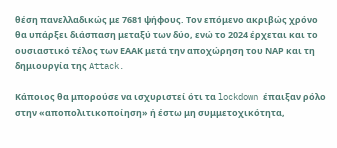θέση πανελλαδικώς με 7681 ψήφους. Τον επόμενο ακριβώς χρόνο θα υπάρξει διάσπαση μεταξύ των δύο, ενώ το 2024 έρχεται και το ουσιαστικό τέλος των ΕΑΑΚ μετά την αποχώρηση του ΝΑΡ και τη δημιουργία της Attack.

Κάποιος θα μπορούσε να ισχυριστεί ότι τα lockdown έπαιξαν ρόλο στην «αποπολιτικοποίηση» ή έστω μη συμμετοχικότητα,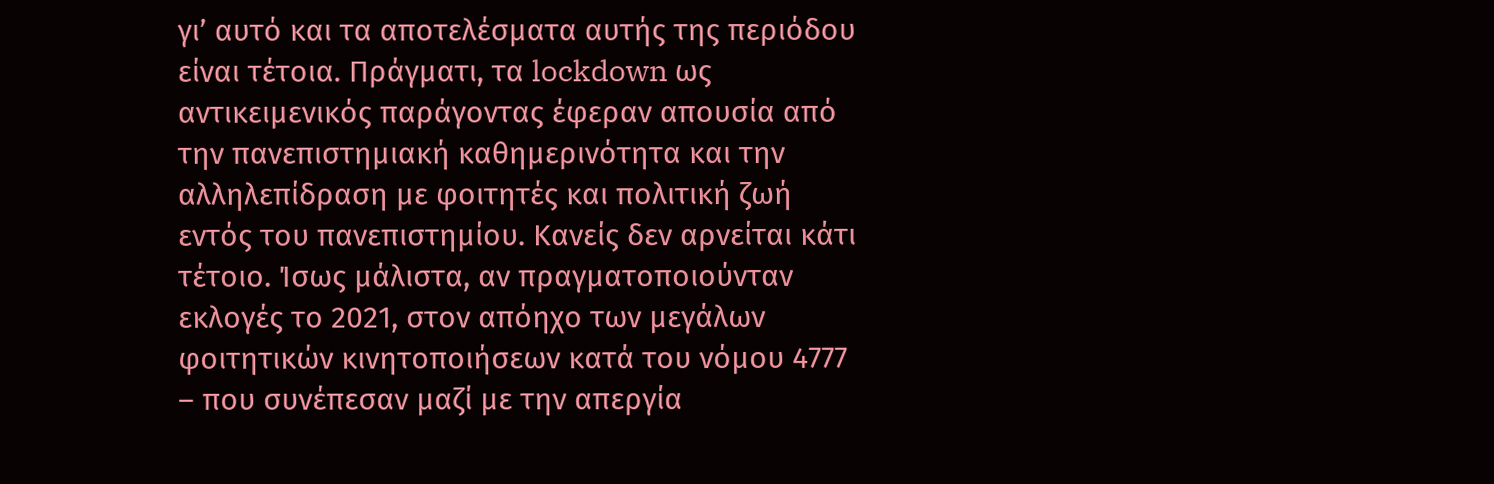γι’ αυτό και τα αποτελέσματα αυτής της περιόδου είναι τέτοια. Πράγματι, τα lockdown ως αντικειμενικός παράγοντας έφεραν απουσία από την πανεπιστημιακή καθημερινότητα και την αλληλεπίδραση με φοιτητές και πολιτική ζωή εντός του πανεπιστημίου. Κανείς δεν αρνείται κάτι τέτοιο. Ίσως μάλιστα, αν πραγματοποιούνταν εκλογές το 2021, στον απόηχο των μεγάλων φοιτητικών κινητοποιήσεων κατά του νόμου 4777 – που συνέπεσαν μαζί με την απεργία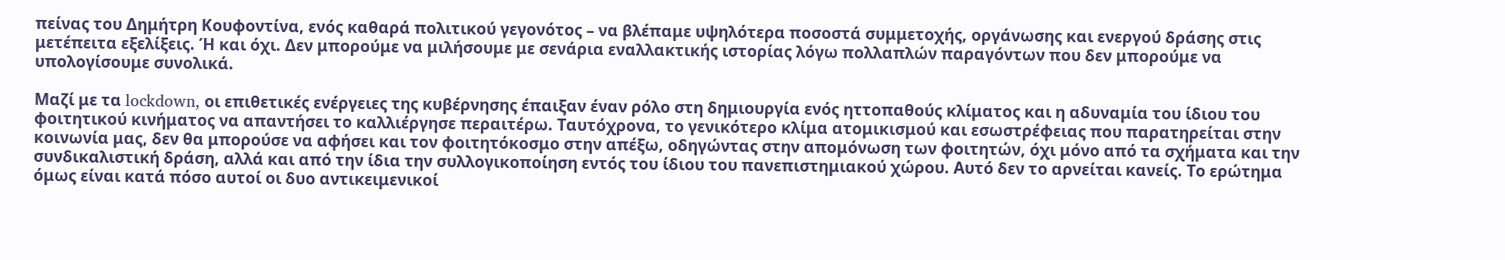πείνας του Δημήτρη Κουφοντίνα, ενός καθαρά πολιτικού γεγονότος – να βλέπαμε υψηλότερα ποσοστά συμμετοχής, οργάνωσης και ενεργού δράσης στις μετέπειτα εξελίξεις. Ή και όχι. Δεν μπορούμε να μιλήσουμε με σενάρια εναλλακτικής ιστορίας λόγω πολλαπλών παραγόντων που δεν μπορούμε να υπολογίσουμε συνολικά.

Μαζί με τα lockdown, οι επιθετικές ενέργειες της κυβέρνησης έπαιξαν έναν ρόλο στη δημιουργία ενός ηττοπαθούς κλίματος και η αδυναμία του ίδιου του φοιτητικού κινήματος να απαντήσει το καλλιέργησε περαιτέρω. Ταυτόχρονα, το γενικότερο κλίμα ατομικισμού και εσωστρέφειας που παρατηρείται στην κοινωνία μας, δεν θα μπορούσε να αφήσει και τον φοιτητόκοσμο στην απέξω, οδηγώντας στην απομόνωση των φοιτητών, όχι μόνο από τα σχήματα και την συνδικαλιστική δράση, αλλά και από την ίδια την συλλογικοποίηση εντός του ίδιου του πανεπιστημιακού χώρου. Αυτό δεν το αρνείται κανείς. Το ερώτημα όμως είναι κατά πόσο αυτοί οι δυο αντικειμενικοί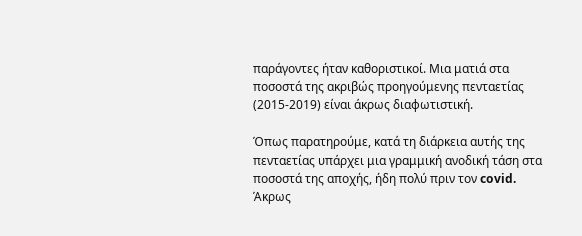παράγοντες ήταν καθοριστικοί. Μια ματιά στα ποσοστά της ακριβώς προηγούμενης πενταετίας (2015-2019) είναι άκρως διαφωτιστική.

Όπως παρατηρούμε, κατά τη διάρκεια αυτής της πενταετίας υπάρχει μια γραμμική ανοδική τάση στα ποσοστά της αποχής, ήδη πολύ πριν τον covid.  Άκρως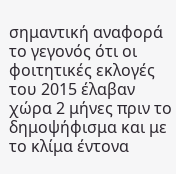σημαντική αναφορά το γεγονός ότι οι φοιτητικές εκλογές του 2015 έλαβαν χώρα 2 μήνες πριν το δημοψήφισμα και με το κλίμα έντονα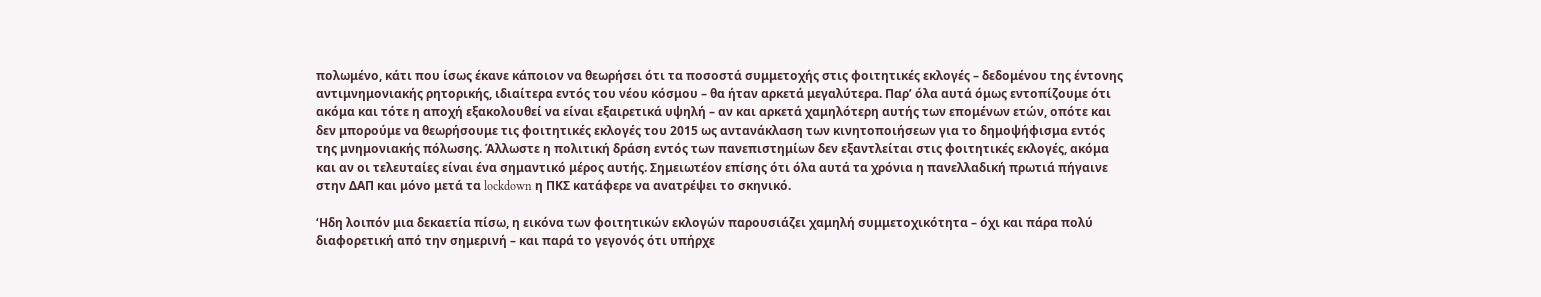πολωμένο, κάτι που ίσως έκανε κάποιον να θεωρήσει ότι τα ποσοστά συμμετοχής στις φοιτητικές εκλογές – δεδομένου της έντονης αντιμνημονιακής ρητορικής, ιδιαίτερα εντός του νέου κόσμου – θα ήταν αρκετά μεγαλύτερα. Παρ’ όλα αυτά όμως εντοπίζουμε ότι ακόμα και τότε η αποχή εξακολουθεί να είναι εξαιρετικά υψηλή – αν και αρκετά χαμηλότερη αυτής των επομένων ετών, οπότε και δεν μπορούμε να θεωρήσουμε τις φοιτητικές εκλογές του 2015 ως αντανάκλαση των κινητοποιήσεων για το δημοψήφισμα εντός της μνημονιακής πόλωσης. Άλλωστε η πολιτική δράση εντός των πανεπιστημίων δεν εξαντλείται στις φοιτητικές εκλογές, ακόμα και αν οι τελευταίες είναι ένα σημαντικό μέρος αυτής. Σημειωτέον επίσης ότι όλα αυτά τα χρόνια η πανελλαδική πρωτιά πήγαινε στην ΔΑΠ και μόνο μετά τα lockdown η ΠΚΣ κατάφερε να ανατρέψει το σκηνικό.

‘Ηδη λοιπόν μια δεκαετία πίσω, η εικόνα των φοιτητικών εκλογών παρουσιάζει χαμηλή συμμετοχικότητα – όχι και πάρα πολύ διαφορετική από την σημερινή – και παρά το γεγονός ότι υπήρχε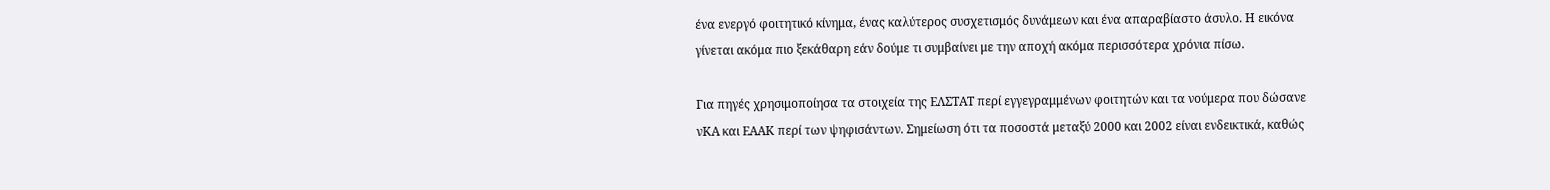ένα ενεργό φοιτητικό κίνημα, ένας καλύτερος συσχετισμός δυνάμεων και ένα απαραβίαστο άσυλο. Η εικόνα γίνεται ακόμα πιο ξεκάθαρη εάν δούμε τι συμβαίνει με την αποχή ακόμα περισσότερα χρόνια πίσω.

Για πηγές χρησιμοποίησα τα στοιχεία της ΕΛΣΤΑΤ περί εγγεγραμμένων φοιτητών και τα νούμερα που δώσανε νΚΑ και ΕΑΑΚ περί των ψηφισάντων. Σημείωση ότι τα ποσοστά μεταξύ 2000 και 2002 είναι ενδεικτικά, καθώς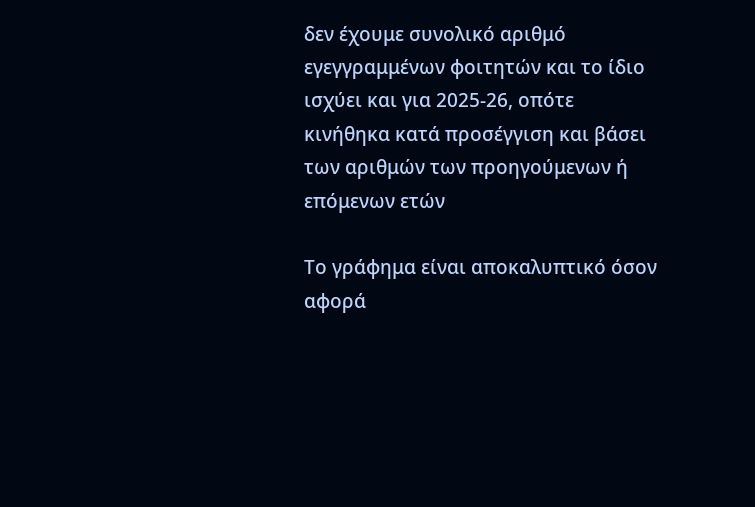δεν έχουμε συνολικό αριθμό εγεγγραμμένων φοιτητών και το ίδιο ισχύει και για 2025-26, οπότε κινήθηκα κατά προσέγγιση και βάσει των αριθμών των προηγούμενων ή επόμενων ετών

Το γράφημα είναι αποκαλυπτικό όσον αφορά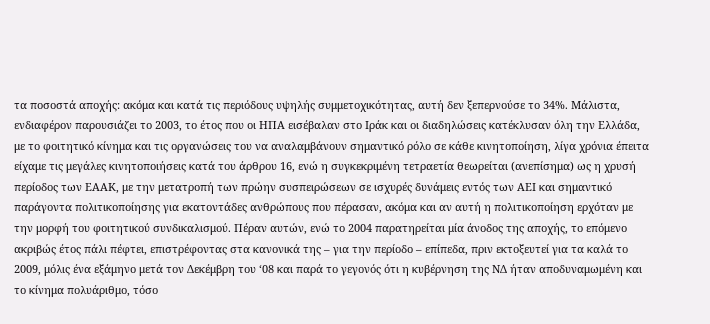τα ποσοστά αποχής: ακόμα και κατά τις περιόδους υψηλής συμμετοχικότητας, αυτή δεν ξεπερνούσε το 34%. Μάλιστα, ενδιαφέρον παρουσιάζει το 2003, το έτος που οι ΗΠΑ εισέβαλαν στο Ιράκ και οι διαδηλώσεις κατέκλυσαν όλη την Ελλάδα, με το φοιτητικό κίνημα και τις οργανώσεις του να αναλαμβάνουν σημαντικό ρόλο σε κάθε κινητοποίηση, λίγα χρόνια έπειτα είχαμε τις μεγάλες κινητοποιήσεις κατά του άρθρου 16, ενώ η συγκεκριμένη τετραετία θεωρείται (ανεπίσημα) ως η χρυσή περίοδος των ΕΑΑΚ, με την μετατροπή των πρώην συσπειρώσεων σε ισχυρές δυνάμεις εντός των ΑΕΙ και σημαντικό παράγοντα πολιτικοποίησης για εκατοντάδες ανθρώπους που πέρασαν, ακόμα και αν αυτή η πολιτικοποίηση ερχόταν με την μορφή του φοιτητικού συνδικαλισμού. Πέραν αυτών, ενώ το 2004 παρατηρείται μία άνοδος της αποχής, το επόμενο ακριβώς έτος πάλι πέφτει, επιστρέφοντας στα κανονικά της – για την περίοδο – επίπεδα, πριν εκτοξευτεί για τα καλά το 2009, μόλις ένα εξάμηνο μετά τον Δεκέμβρη του ‘08 και παρά το γεγονός ότι η κυβέρνηση της ΝΔ ήταν αποδυναμωμένη και το κίνημα πολυάριθμο, τόσο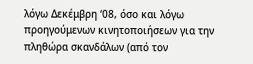λόγω Δεκέμβρη ‘08, όσο και λόγω προηγούμενων κινητοποιήσεων για την πληθώρα σκανδάλων (από τον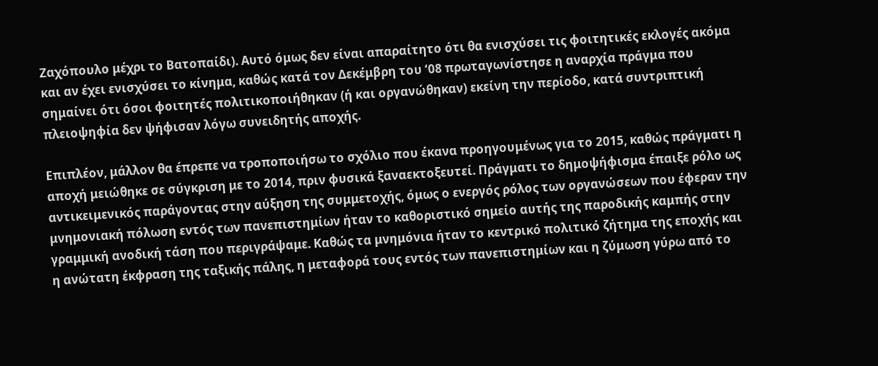Ζαχόπουλο μέχρι το Βατοπαίδι). Αυτό όμως δεν είναι απαραίτητο ότι θα ενισχύσει τις φοιτητικές εκλογές ακόμα και αν έχει ενισχύσει το κίνημα, καθώς κατά τον Δεκέμβρη του ‘08 πρωταγωνίστησε η αναρχία πράγμα που σημαίνει ότι όσοι φοιτητές πολιτικοποιήθηκαν (ή και οργανώθηκαν) εκείνη την περίοδο, κατά συντριπτική πλειοψηφία δεν ψήφισαν λόγω συνειδητής αποχής.

Επιπλέον, μάλλον θα έπρεπε να τροποποιήσω το σχόλιο που έκανα προηγουμένως για το 2015, καθώς πράγματι η αποχή μειώθηκε σε σύγκριση με το 2014, πριν φυσικά ξαναεκτοξευτεί. Πράγματι το δημοψήφισμα έπαιξε ρόλο ως αντικειμενικός παράγοντας στην αύξηση της συμμετοχής, όμως ο ενεργός ρόλος των οργανώσεων που έφεραν την μνημονιακή πόλωση εντός των πανεπιστημίων ήταν το καθοριστικό σημείο αυτής της παροδικής καμπής στην γραμμική ανοδική τάση που περιγράψαμε. Καθώς τα μνημόνια ήταν το κεντρικό πολιτικό ζήτημα της εποχής και η ανώτατη έκφραση της ταξικής πάλης, η μεταφορά τους εντός των πανεπιστημίων και η ζύμωση γύρω από το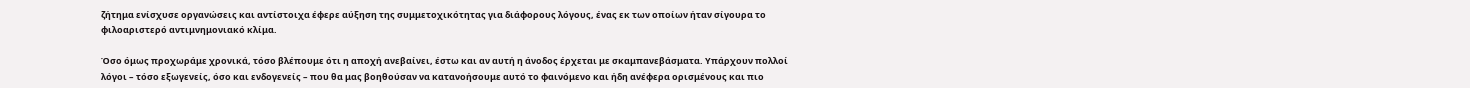ζήτημα ενίσχυσε οργανώσεις και αντίστοιχα έφερε αύξηση της συμμετοχικότητας για διάφορους λόγους, ένας εκ των οποίων ήταν σίγουρα το φιλοαριστερό αντιμνημονιακό κλίμα.

Όσο όμως προχωράμε χρονικά, τόσο βλέπουμε ότι η αποχή ανεβαίνει, έστω και αν αυτή η άνοδος έρχεται με σκαμπανεβάσματα. Υπάρχουν πολλοί λόγοι – τόσο εξωγενείς, όσο και ενδογενείς – που θα μας βοηθούσαν να κατανοήσουμε αυτό το φαινόμενο και ήδη ανέφερα ορισμένους και πιο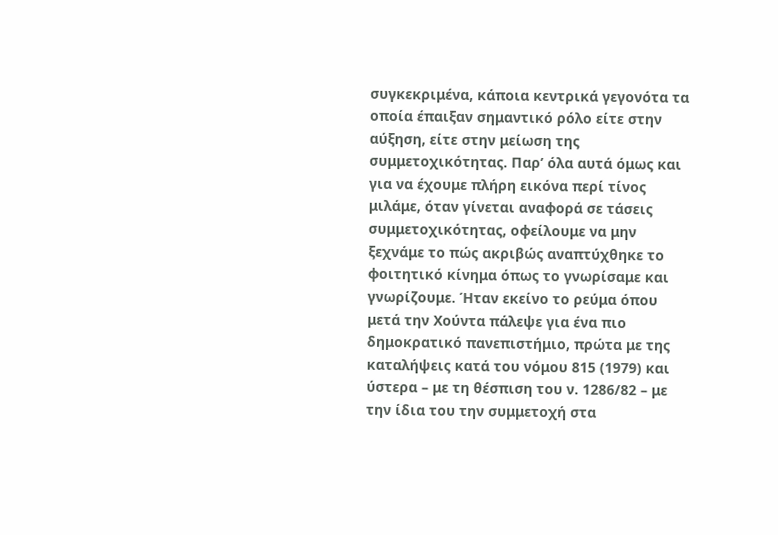συγκεκριμένα, κάποια κεντρικά γεγονότα τα οποία έπαιξαν σημαντικό ρόλο είτε στην αύξηση, είτε στην μείωση της συμμετοχικότητας. Παρ’ όλα αυτά όμως και για να έχουμε πλήρη εικόνα περί τίνος μιλάμε, όταν γίνεται αναφορά σε τάσεις συμμετοχικότητας, οφείλουμε να μην ξεχνάμε το πώς ακριβώς αναπτύχθηκε το φοιτητικό κίνημα όπως το γνωρίσαμε και γνωρίζουμε. Ήταν εκείνο το ρεύμα όπου μετά την Χούντα πάλεψε για ένα πιο δημοκρατικό πανεπιστήμιο, πρώτα με της καταλήψεις κατά του νόμου 815 (1979) και ύστερα – με τη θέσπιση του ν. 1286/82 – με την ίδια του την συμμετοχή στα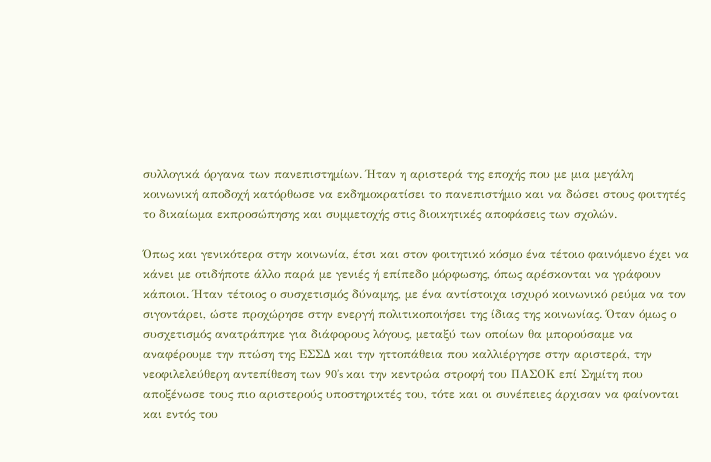συλλογικά όργανα των πανεπιστημίων. Ήταν η αριστερά της εποχής που με μια μεγάλη κοινωνική αποδοχή κατόρθωσε να εκδημοκρατίσει το πανεπιστήμιο και να δώσει στους φοιτητές το δικαίωμα εκπροσώπησης και συμμετοχής στις διοικητικές αποφάσεις των σχολών.

Όπως και γενικότερα στην κοινωνία, έτσι και στον φοιτητικό κόσμο ένα τέτοιο φαινόμενο έχει να κάνει με οτιδήποτε άλλο παρά με γενιές ή επίπεδο μόρφωσης, όπως αρέσκονται να γράφουν κάποιοι. Ήταν τέτοιος ο συσχετισμός δύναμης, με ένα αντίστοιχα ισχυρό κοινωνικό ρεύμα να τον σιγοντάρει, ώστε προχώρησε στην ενεργή πολιτικοποιήσει της ίδιας της κοινωνίας. Όταν όμως ο συσχετισμός ανατράπηκε για διάφορους λόγους, μεταξύ των οποίων θα μπορούσαμε να αναφέρουμε την πτώση της ΕΣΣΔ και την ηττοπάθεια που καλλιέργησε στην αριστερά, την νεοφιλελεύθερη αντεπίθεση των 90’s και την κεντρώα στροφή του ΠΑΣΟΚ επί Σημίτη που αποξένωσε τους πιο αριστερούς υποστηρικτές του, τότε και οι συνέπειες άρχισαν να φαίνονται και εντός του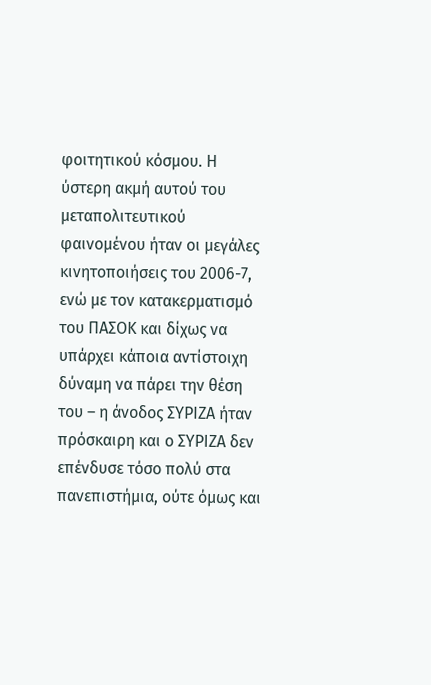φοιτητικού κόσμου. Η ύστερη ακμή αυτού του μεταπολιτευτικού φαινομένου ήταν οι μεγάλες κινητοποιήσεις του 2006-7, ενώ με τον κατακερματισμό του ΠΑΣΟΚ και δίχως να υπάρχει κάποια αντίστοιχη δύναμη να πάρει την θέση του – η άνοδος ΣΥΡΙΖΑ ήταν πρόσκαιρη και ο ΣΥΡΙΖΑ δεν επένδυσε τόσο πολύ στα πανεπιστήμια, ούτε όμως και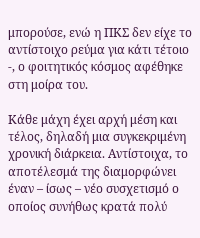μπορούσε, ενώ η ΠΚΣ δεν είχε το αντίστοιχο ρεύμα για κάτι τέτοιο -, ο φοιτητικός κόσμος αφέθηκε στη μοίρα του.

Κάθε μάχη έχει αρχή μέση και τέλος, δηλαδή μια συγκεκριμένη χρονική διάρκεια. Αντίστοιχα, το αποτέλεσμά της διαμορφώνει έναν – ίσως – νέο συσχετισμό ο οποίος συνήθως κρατά πολύ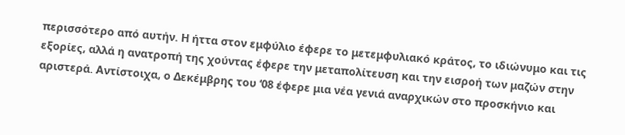περισσότερο από αυτήν. Η ήττα στον εμφύλιο έφερε το μετεμφυλιακό κράτος, το ιδιώνυμο και τις εξορίες, αλλά η ανατροπή της χούντας έφερε την μεταπολίτευση και την εισροή των μαζών στην αριστερά. Αντίστοιχα, ο Δεκέμβρης του ‘08 έφερε μια νέα γενιά αναρχικών στο προσκήνιο και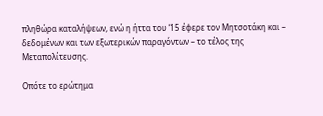πληθώρα καταλήψεων, ενώ η ήττα του ‘15 έφερε τον Μητσοτάκη και – δεδομένων και των εξωτερικών παραγόντων – το τέλος της Μεταπολίτευσης.

Οπότε το ερώτημα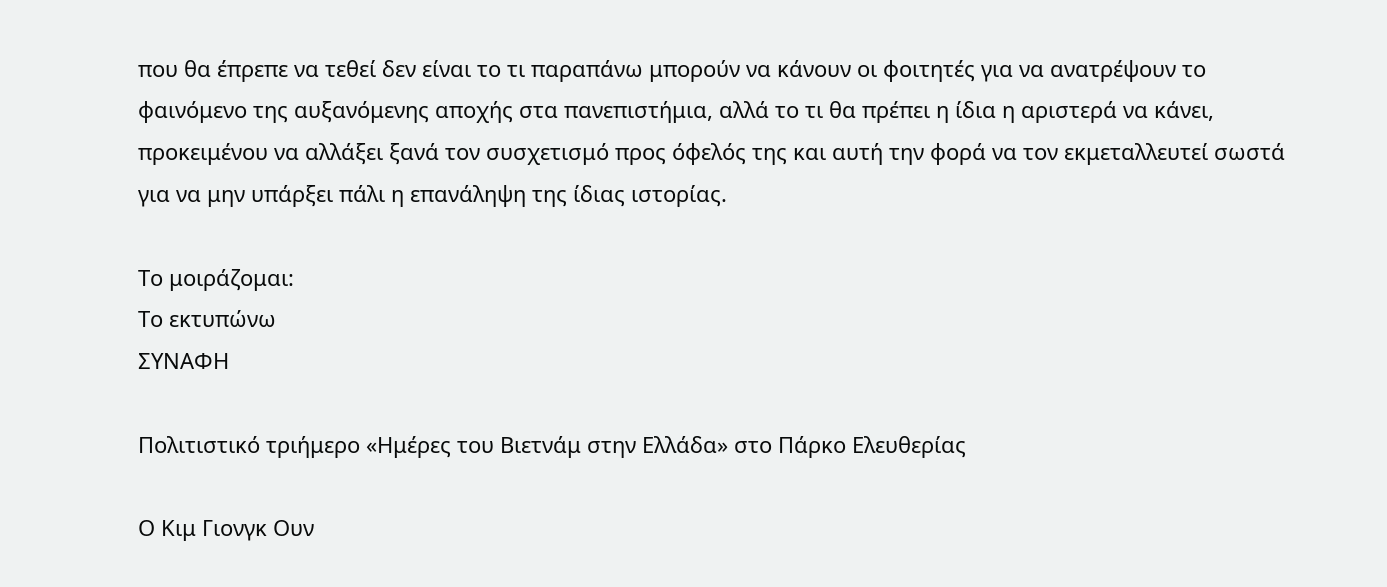που θα έπρεπε να τεθεί δεν είναι το τι παραπάνω μπορούν να κάνουν οι φοιτητές για να ανατρέψουν το φαινόμενο της αυξανόμενης αποχής στα πανεπιστήμια, αλλά το τι θα πρέπει η ίδια η αριστερά να κάνει, προκειμένου να αλλάξει ξανά τον συσχετισμό προς όφελός της και αυτή την φορά να τον εκμεταλλευτεί σωστά για να μην υπάρξει πάλι η επανάληψη της ίδιας ιστορίας.

Το μοιράζομαι:
Το εκτυπώνω
ΣΥΝΑΦΗ

Πολιτιστικό τριήμερο «Ημέρες του Βιετνάμ στην Ελλάδα» στο Πάρκο Ελευθερίας

Ο Κιμ Γιονγκ Ουν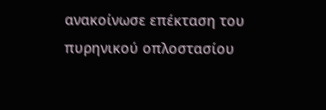ανακοίνωσε επέκταση του πυρηνικού οπλοστασίου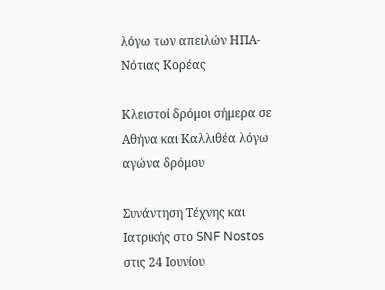λόγω των απειλών ΗΠΑ-Νότιας Κορέας

Κλειστοί δρόμοι σήμερα σε Αθήνα και Καλλιθέα λόγω αγώνα δρόμου

Συνάντηση Τέχνης και Ιατρικής στο SNF Nostos στις 24 Ιουνίου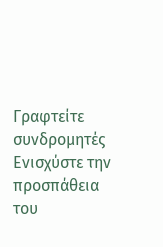Γραφτείτε συνδρομητές
Ενισχύστε την προσπάθεια του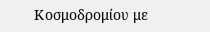Κοσμοδρομίου με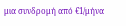μια συνδρομή από €1/μήνα